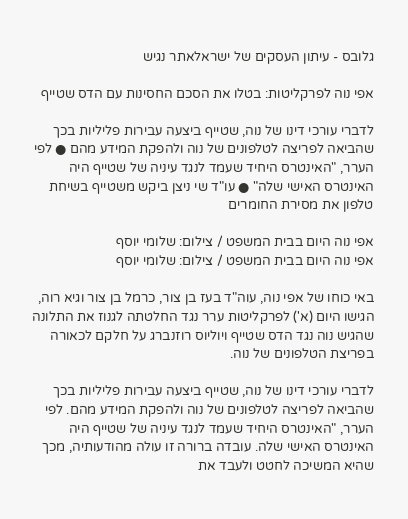גלובס - עיתון העסקים של ישראלאתר נגיש

אפי נוה לפרקליטות: בטלו את הסכם החסינות עם הדס שטייף

לדברי עורכי דינו של נוה, שטייף ביצעה עבירות פליליות בכך שהביאה לפריצה לטלפונים של נוה ולהפקת המידע מהם ● לפי הערר, "האינטרס היחיד שעמד לנגד עיניה של שטייף היה האינטרס האישי שלה" ● עו"ד שי ניצן ביקש משטייף בשיחת טלפון את מסירת החומרים

אפי נוה היום בבית המשפט / צילום: שלומי יוסף
אפי נוה היום בבית המשפט / צילום: שלומי יוסף

באי כוחו של אפי נוה, עוה"ד בעז בן צור, כרמל בן צור וגיא רוה, הגישו היום (א') לפרקליטות ערר נגד החלטתה לגנוז את התלונה שהגיש נוה נגד הדס שטייף ויוליוס רוזנברג על חלקם לכאורה בפריצת הטלפונים של נוה.

לדברי עורכי דינו של נוה, שטייף ביצעה עבירות פליליות בכך שהביאה לפריצה לטלפונים של נוה ולהפקת המידע מהם. לפי הערר, "האינטרס היחיד שעמד לנגד עיניה של שטייף היה האינטרס האישי שלה. עובדה ברורה זו עולה מהודעותיה, מכך שהיא המשיכה לחטט ולעבד את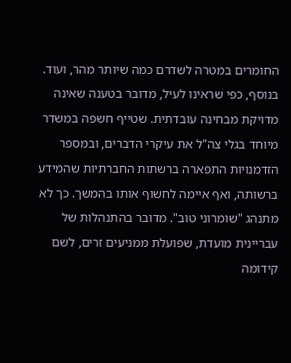החומרים במטרה לשדרם כמה שיותר מהר, ועוד. בנוסף, כפי שראינו לעיל, מדובר בטענה שאינה מדויקת מבחינה עובדתית. שטייף חשפה במשדר מיוחד בגלי צה"ל את עיקרי הדברים, ובמספר הזדמנויות התפארה ברשתות החברתיות שהמידע ברשותה, ואף איימה לחשוף אותו בהמשך. כך לא מתנהג "שומרוני טוב". מדובר בהתנהלות של עבריינית מועדת, שפועלת ממניעים זרים, לשם קידומה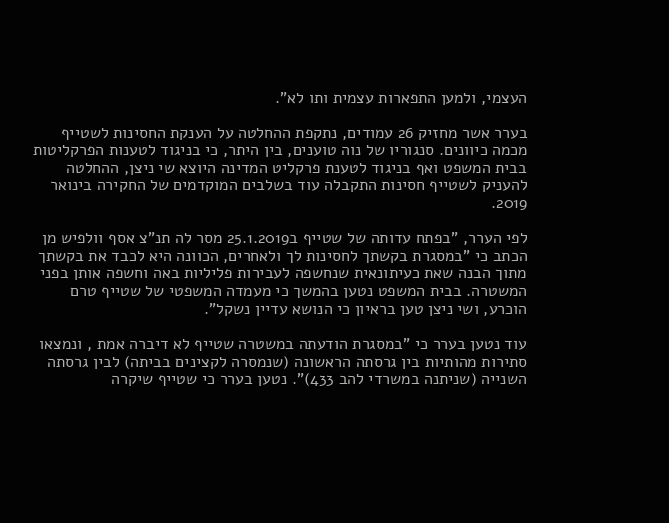העצמי, ולמען התפארות עצמית ותו לא".

בערר אשר מחזיק 26 עמודים, נתקפת ההחלטה על הענקת החסינות לשטייף מכמה כיוונים. סנגוריו של נוה טוענים, בין היתר, כי בניגוד לטענות הפרקליטות בבית המשפט ואף בניגוד לטענת פרקליט המדינה היוצא שי ניצן, ההחלטה להעניק לשטייף חסינות התקבלה עוד בשלבים המוקדמים של החקירה בינואר 2019.

לפי הערר, "בפתח עדותה של שטייף ב25.1.2019 מסר לה תנ"צ אסף וולפיש מן הכתב כי "במסגרת בקשתך לחסינות לך ולאחרים, הכוונה היא לכבד את בקשתך מתוך הבנה שאת כעיתונאית שנחשפה לעבירות פליליות באה וחשפה אותן בפני המשטרה. בבית המשפט נטען בהמשך כי מעמדה המשפטי של שטייף טרם הוכרע, ושי ניצן טען בראיון כי הנושא עדיין נשקל".

עוד נטען בערר כי "במסגרת הודעתה במשטרה שטייף לא דיברה אמת , ונמצאו סתירות מהותיות בין גרסתה הראשונה (שנמסרה לקצינים בביתה) לבין גרסתה השנייה (שניתנה במשרדי להב 433)". נטען בערר כי שטייף שיקרה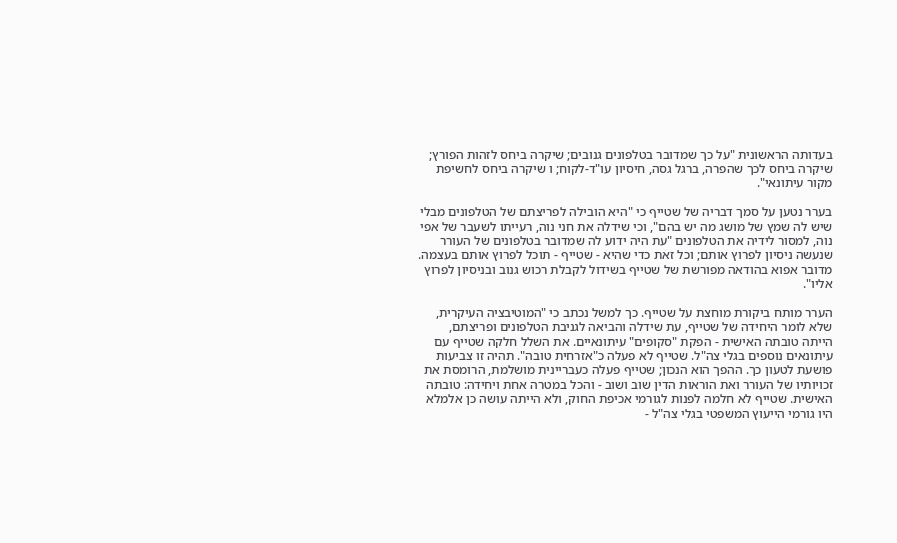בעדותה הראשונית "על כך שמדובר בטלפונים גנובים; שיקרה ביחס לזהות הפורץ; שיקרה ביחס לכך שהפרה, ברגל גסה, חיסיון עו"ד-לקוח; ו שיקרה ביחס לחשיפת מקור עיתונאי".

בערר נטען על סמך דבריה של שטייף כי "היא הובילה לפריצתם של הטלפונים מבלי שיש לה שמץ של מושג מה יש בהם", וכי שידלה את חני נוה, רעייתו לשעבר של אפי נוה, למסור לידיה את הטלפונים "עת היה ידוע לה שמדובר בטלפונים של העורר שנעשה ניסיון לפרוץ אותם; וכל זאת כדי שהיא - שטייף - תוכל לפרוץ אותם בעצמה. מדובר אפוא בהודאה מפורשת של שטייף בשידול לקבלת רכוש גנוב ובניסיון לפרוץ אליו".

הערר מותח ביקורת מוחצת על שטייף. כך למשל נכתב כי "המוטיבציה העיקרית, שלא לומר היחידה של שטייף, עת שידלה והביאה לגניבת הטלפונים ופריצתם, הייתה טובתה האישית - הפקת "סקופים" עיתונאיים. את השלל חלקה שטייף עם עיתונאים נוספים בגלי צה"ל. שטייף לא פעלה כ"אזרחית טובה". תהיה זו צביעות פושעת לטעון כך. ההפך הוא הנכון; שטייף פעלה כעבריינית מושלמת, הרומסת את זכויותיו של העורר ואת הוראות הדין שוב ושוב - והכל במטרה אחת ויחידה: טובתה האישית. שטייף לא חלמה לפנות לגורמי אכיפת החוק, ולא הייתה עושה כן אלמלא היו גורמי הייעוץ המשפטי בגלי צה"ל -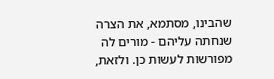שהבינו, מסתמא, את הצרה שנחתה עליהם - מורים לה מפורשות לעשות כן. ולזאת,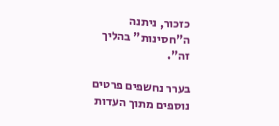כזכור, ניתנה ה"חסינות" בהליך זה".

בערר נחשפים פרטים נוספים מתוך העדות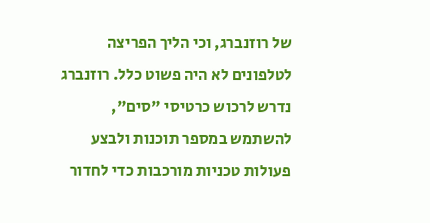של רוזנברג, וכי הליך הפריצה לטלפונים לא היה פשוט כלל. רוזנברג נדרש לרכוש כרטיסי "סים", להשתמש במספר תוכנות ולבצע פעולות טכניות מורכבות כדי לחדור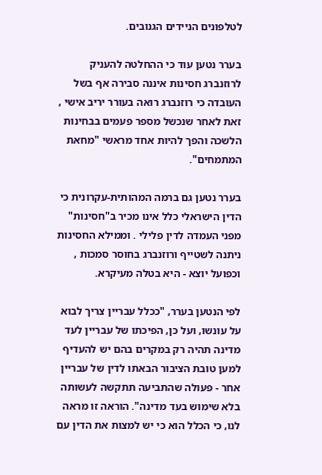לטלפונים הניידים הגנובים.

בערר נטען עוד כי ההחלטה להעניק לרוזנברג חסינות איננה סבירה אף בשל העובדה כי רוזנברג רואה בעורר יריב אישי , זאת לאחר שנכשל מספר פעמים בבחינות הלשכה והפך להיות אחד מראשי "מחאת המתמחים".

בערר נטען גם ברמה המהותית-עקרונית כי הדין הישראלי כלל אינו מכיר ב"חסינות" מפני העמדה לדין פלילי . וממילא החסינות ניתנה לשטייף ורוזנברג בחוסר סמכות , וכפועל יוצא - היא בטלה מעיקרא.

לפי הנטען בערר, "ככלל עבריין צריך לבוא על עונשו, ועל כן, הפיכתו של עבריין לעד מדינה תהיה רק במקרים בהם יש להעדיף למען טובת הציבור הבאתו לדין של עבריין אחר - פעולה שהתביעה תתקשה לעשותה בלא שימוש בעד מדינה". הוראה זו מראה לנו, כי הכלל הוא כי יש למצות את הדין עם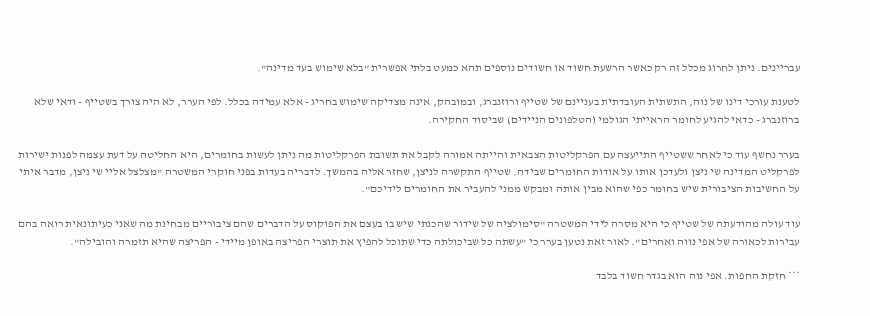עבריינים. ניתן לחרוג מכלל זה רק כאשר הרשעת חשוד או חשודים נוספים תהא כמעט בלתי אפשרית "בלא שימוש בעד מדינה".

לטענת עורכי דינו של נוה, התשתית העובדתית בעניינם של שטייף ורוזנברג, ובמובהק, אינה מצדיקה שימוש בחריג - אלא עמידה בכלל. לפי הערר, לא היה צורך בשטייף - ודאי שלא ברוזנברג - כדאי להגיע לחומר הראייתי הגולמי (הטלפונים הניידים) שביסוד החקירה.

בערר נחשף עוד כי לאחר ששטייף התייעצה עם הפרקליטות הצבאית והייתה אמורה לקבל את תשובת הפרקליטות מה ניתן לעשות בחומרים, היא החליטה על דעת עצמה לפנות ישירות לפרקליט המדינה שי ניצן ולעדכן אותו על אודות החומרים שבידה. שטייף התקשרה לניצן, שחזר אליה בהמשך. לדבריה בעדות בפני חוקרי המשטרה "מצלצל אליי שי ניצן, מדבר איתי על החשיבות הציבורית שיש בחומר כפי שהוא מבין אותה ומבקש ממני להעביר את החומרים לידיכם".

עוד עולה מהודעתה של שטייף כי היא מסרה לידי המשטרה "סימולציה של שידור שהכנתי שיש בו בעצם את הפוקוס על הדברים שהם ציבוריים מבחינת מה שאני כעיתונאית רואה בהם עבירות לכאורה של אפי נווה ואחרים". לאור זאת נטען בערר כי "עשתה כל שביכולתה כדי שתוכל להפיץ את תוצרי הפריצה באופן מיידי - הפריצה שהיא תזמרה והובילה".

*** חזקת החפות. אפי נוה הוא בגדר חשוד בלבד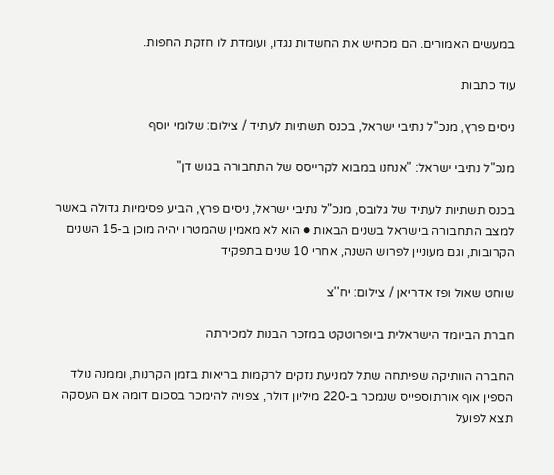במעשים האמורים. הם מכחיש את החשדות נגדו, ועומדת לו חזקת החפות.

עוד כתבות

ניסים פרץ, מנכ''ל נתיבי ישראל, בכנס תשתיות לעתיד / צילום: שלומי יוסף

מנכ"ל נתיבי ישראל: "אנחנו במבוא לקרייסס של התחבורה בגוש דן"

בכנס תשתיות לעתיד של גלובס, מנכ"ל נתיבי ישראל, ניסים פרץ, הביע פסימיות גדולה באשר למצב התחבורה בישראל בשנים הבאות ● הוא לא מאמין שהמטרו יהיה מוכן ב-15 השנים הקרובות, וגם מעוניין לפרוש השנה, אחרי 10 שנים בתפקיד

שוחט שאול ופז אדריאן / צילום: יח''צ

חברת הביומד הישראלית ביופרוטקט במזכר הבנות למכירתה

החברה הוותיקה שפיתחה שתל למניעת נזקים לרקמות בריאות בזמן הקרנות, וממנה נולד הספין אוף אורתוספייס שנמכר ב-220 מיליון דולר, צפויה להימכר בסכום דומה אם העסקה תצא לפועל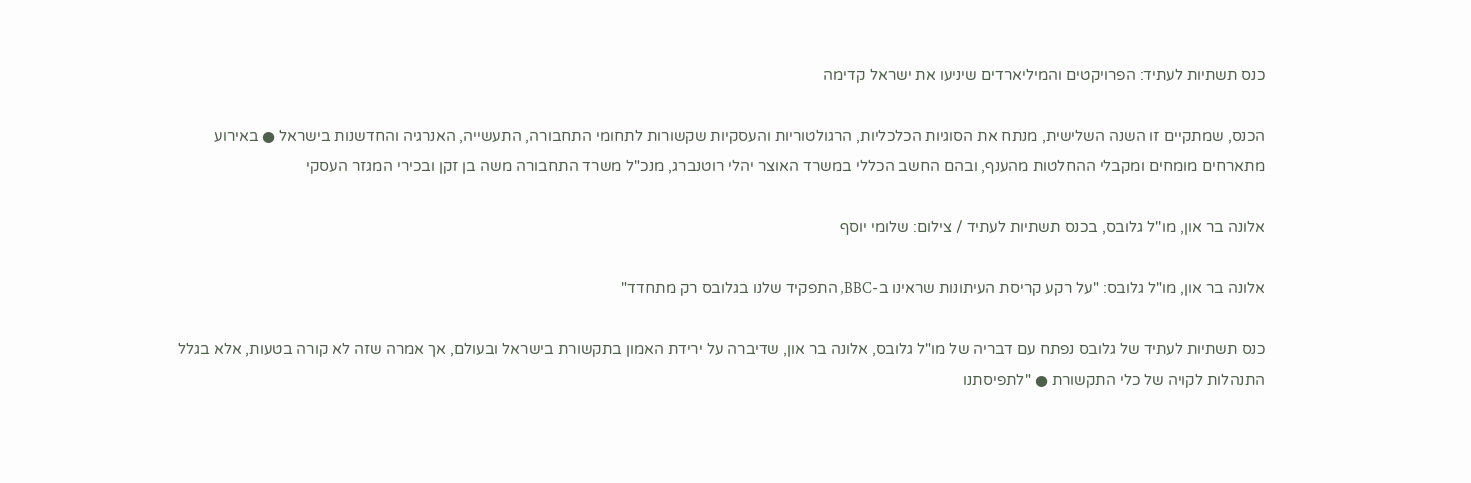כנס תשתיות לעתיד: הפרויקטים והמיליארדים שיניעו את ישראל קדימה

הכנס, שמתקיים זו השנה השלישית, מנתח את הסוגיות הכלכליות, הרגולטוריות והעסקיות שקשורות לתחומי התחבורה, התעשייה, האנרגיה והחדשנות בישראל ● באירוע מתארחים מומחים ומקבלי ההחלטות מהענף, ובהם החשב הכללי במשרד האוצר יהלי רוטנברג, מנכ"ל משרד התחבורה משה בן זקן ובכירי המגזר העסקי

אלונה בר און, מו''ל גלובס, בכנס תשתיות לעתיד / צילום: שלומי יוסף

אלונה בר און, מו"ל גלובס: "על רקע קריסת העיתונות שראינו ב-BBC, התפקיד שלנו בגלובס רק מתחדד"

כנס תשתיות לעתיד של גלובס נפתח עם דבריה של מו"ל גלובס, אלונה בר און, שדיברה על ירידת האמון בתקשורת בישראל ובעולם, אך אמרה שזה לא קורה בטעות, אלא בגלל התנהלות לקויה של כלי התקשורת ● "לתפיסתנו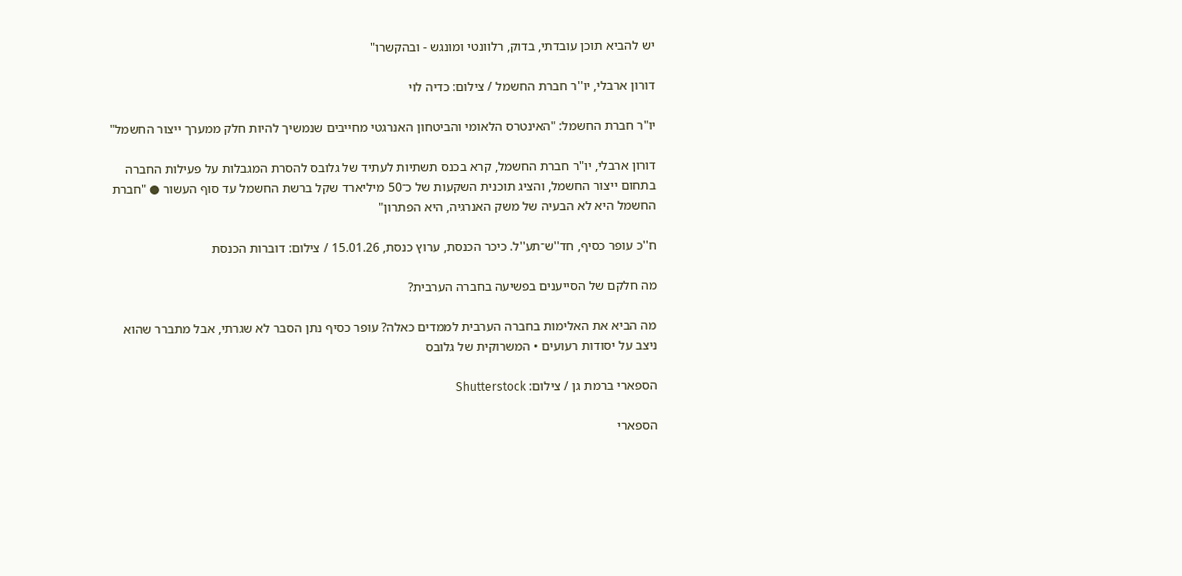יש להביא תוכן עובדתי, בדוק, רלוונטי ומונגש - ובהקשרו"

דורון ארבלי, יו''ר חברת החשמל / צילום: כדיה לוי

יו"ר חברת החשמל: "האינטרס הלאומי והביטחון האנרגטי מחייבים שנמשיך להיות חלק ממערך ייצור החשמל"

דורון ארבלי, יו"ר חברת החשמל, קרא בכנס תשתיות לעתיד של גלובס להסרת המגבלות על פעילות החברה בתחום ייצור החשמל, והציג תוכנית השקעות של כ־50 מיליארד שקל ברשת החשמל עד סוף העשור ● "חברת החשמל היא לא הבעיה של משק האנרגיה, היא הפתרון"

ח''כ עופר כסיף, חד''ש־תע''ל. כיכר הכנסת, ערוץ כנסת, 15.01.26 / צילום: דוברות הכנסת

מה חלקם של הסייענים בפשיעה בחברה הערבית?

מה הביא את האלימות בחברה הערבית לממדים כאלה? עופר כסיף נתן הסבר לא שגרתי, אבל מתברר שהוא ניצב על יסודות רעועים • המשרוקית של גלובס

הספארי ברמת גן / צילום: Shutterstock

הספארי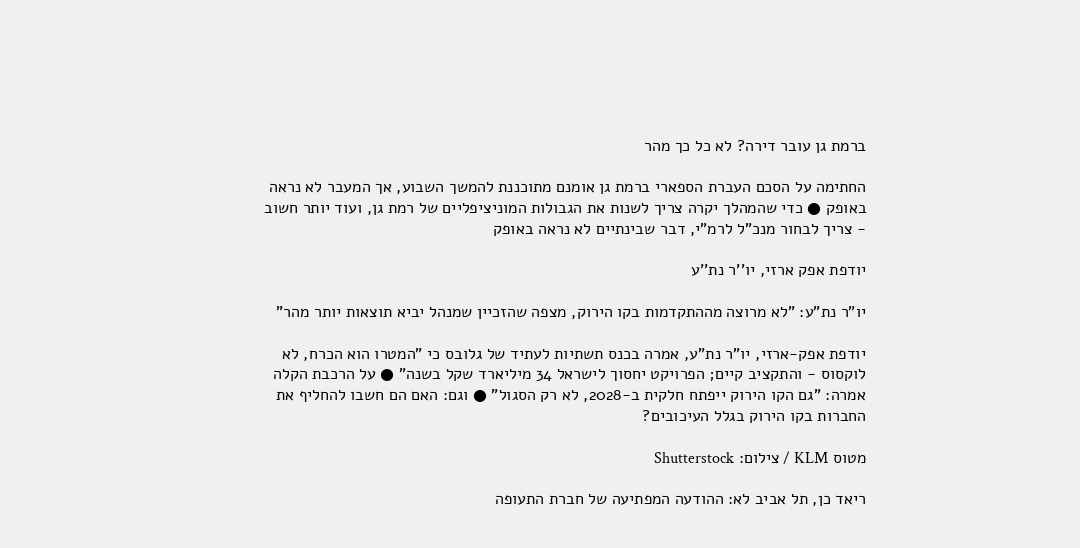ברמת גן עובר דירה? לא כל כך מהר

החתימה על הסכם העברת הספארי ברמת גן אומנם מתוכננת להמשך השבוע, אך המעבר לא נראה באופק ● כדי שהמהלך יקרה צריך לשנות את הגבולות המוניציפליים של רמת גן, ועוד יותר חשוב - צריך לבחור מנכ"ל לרמ"י, דבר שבינתיים לא נראה באופק

יודפת אפק ארזי, יו''ר נת''ע

יו"ר נת"ע: "לא מרוצה מההתקדמות בקו הירוק, מצפה שהזכיין שמנהל יביא תוצאות יותר מהר"

יודפת אפק-ארזי, יו"ר נת"ע, אמרה בכנס תשתיות לעתיד של גלובס כי "המטרו הוא הכרח, לא לוקסוס - והתקציב קיים; הפרויקט יחסוך לישראל 34 מיליארד שקל בשנה" ● על הרכבת הקלה אמרה: "גם הקו הירוק ייפתח חלקית ב-2028, לא רק הסגול" ● וגם: האם הם חשבו להחליף את החברות בקו הירוק בגלל העיכובים?

מטוס KLM / צילום: Shutterstock

ריאד כן, תל אביב לא: ההודעה המפתיעה של חברת התעופה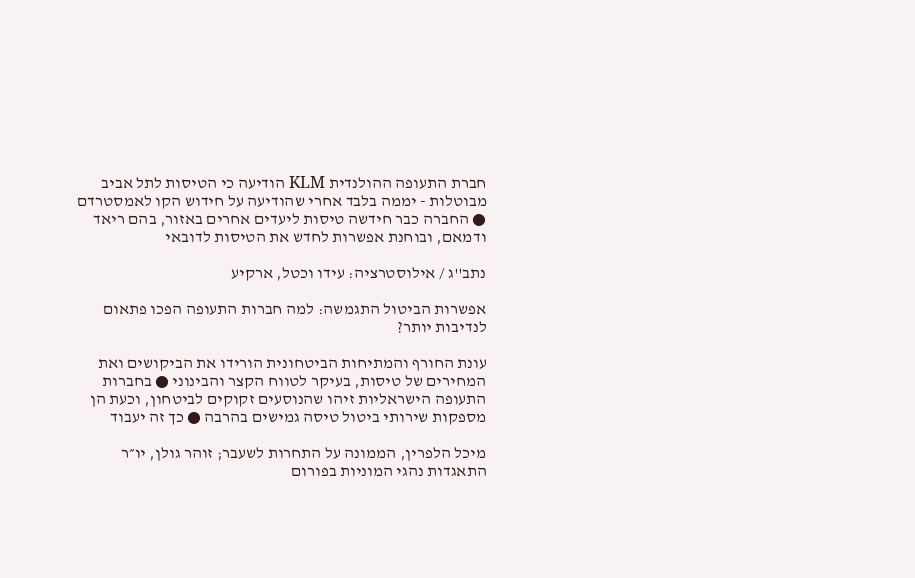חברת התעופה ההולנדית KLM הודיעה כי הטיסות לתל אביב מבוטלות - יממה בלבד אחרי שהודיעה על חידוש הקו לאמסטרדם ● החברה כבר חידשה טיסות ליעדים אחרים באזור, בהם ריאד ודמאם, ובוחנת אפשרות לחדש את הטיסות לדובאי

נתב''ג / אילוסטרציה: עידו וכטל, ארקיע

אפשרות הביטול התגמשה: למה חברות התעופה הפכו פתאום לנדיבות יותר?

עונת החורף והמתיחות הביטחונית הורידו את הביקושים ואת המחירים של טיסות, בעיקר לטווח הקצר והבינוני ● בחברות התעופה הישראליות זיהו שהנוסעים זקוקים לביטחון, וכעת הן מספקות שירותי ביטול טיסה גמישים בהרבה ● כך זה יעבוד

מיכל הלפרין, הממונה על התחרות לשעבר; זוהר גולן, יו״ר התאגדות נהגי המוניות בפורום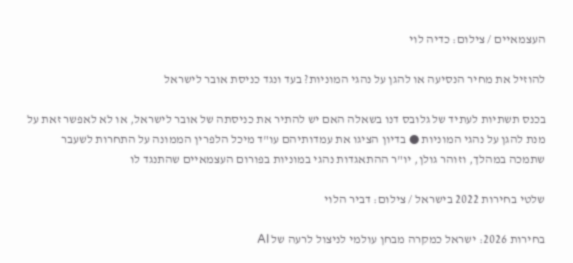העצמאיים / צילום: כדיה לוי

להוזיל את מחיר הנסיעה או להגן על נהגי המוניות? בעד ונגד כניסת אובר לישראל

בכנס תשתיות לעתיד של גלובס דנו בשאלה האם יש להתיר את כניסתה של אובר לישראל, או לא לאפשר זאת על מנת להגן על נהגי המוניות ● בדיון הציגו את עמדותיהם עו"ד מיכל הלפרין הממונה על התחרות לשעבר שתמכה במהלך, וזוהר גולן, יו"ר ההתאגדות נהגי במוניות בפורום העצמאיים שהתנגד לו

שלטי בחירות 2022 בישראל / צילום: דביר הלוי

בחירות 2026: ישראל כמקרה מבחן עולמי לניצול לרעה של AI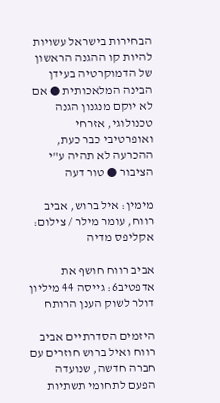הבחירות בישראל עשויות להיות קו ההגנה הראשון של הדמוקרטיה בעידן הבינה המלאכותית ● אם לא יוקם מנגנון הגנה טכנולוגי, אזרחי ואופרטיבי כבר כעת, ההכרעה לא תהיה ע"י הציבור ● טור דעה

מימין: איל ברוש, אביב רווח, עומר מילר / צילום: אקליפס מדיה

אביב רווח חושף את אדפטיב6: גייסה 44 מיליון דולר לשוק הענן הרותח

היזמים הסדרתיים אביב רווח ואיל ברוש חוזרים עם חברה חדשה, שנועדה הפעם לתחומי תשתיות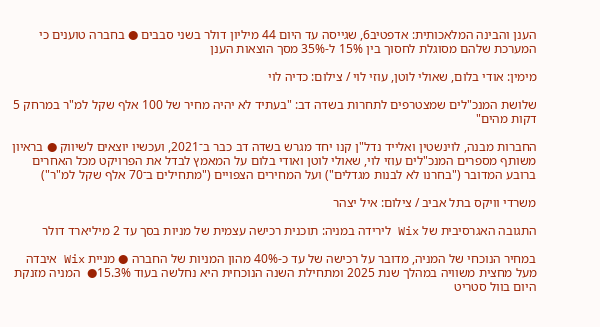הענן והבינה המלאכותית: אדפטיב6, שגייסה עד היום 44 מיליון דולר בשני סבבים ● בחברה טוענים כי המערכת שלהם מסוגלת לחסוך בין 15% ל-35% מסך הוצאות הענן

מימין: אודי בלום, שאולי לוטן, עוזי לוי / צילום: כדיה לוי

שלושת המנכ"לים שמצטרפים לתחרות בשדה דב: "בעתיד לא יהיה מחיר של 100 אלף שקל למ"ר במרחק 5 דקות מהים"

החברות מבנה, לוינשטין ואלייד נדל"ן קנו יחד מגרש בשדה דב כבר ב־2021, ועכשיו יוצאים לשיווק ● בראיון משותף מספרים המנכ"לים עוזי לוי, שאולי לוטן ואודי בלום על המאמץ לבדל את הפרויקט מכל האחרים ברובע המדובר ("בחרנו לא לבנות מגדלים") ועל המחירים הצפויים ("מתחילים ב־70 אלף שקל למ"ר")

משרדי וויקס בתל אביב / צילום: איל יצהר

התגובה האגרסיבית של Wix לירידה במניה: תוכנית רכישה עצמית של מניות בסך עד 2 מיליארד דולר

במחיר הנוכחי של המניה, מדובר על רכישה של עד כ-40% מהון המניות של החברה ● מניית Wix איבדה מעל מחצית משוויה במהלך שנת 2025 ומתחילת השנה הנוכחית היא נחלשה בעוד 15.3%●  המניה מזנקת היום בוול סטריט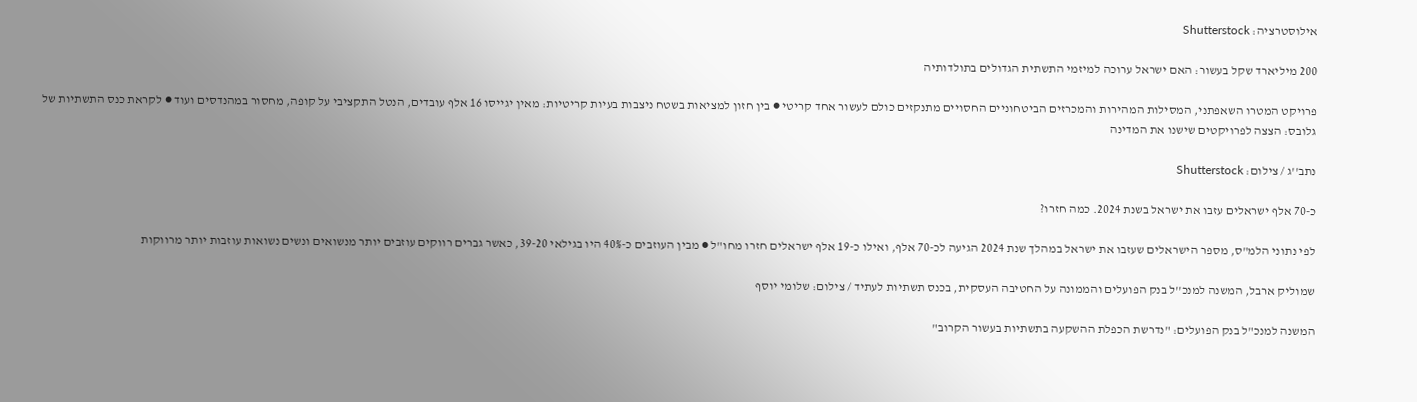אילוסטרציה: Shutterstock

200 מיליארד שקל בעשור: האם ישראל ערוכה למיזמי התשתית הגדולים בתולדותיה

פרויקט המטרו השאפתני, המסילות המהירות והמכרזים הביטחוניים החסויים מתנקזים כולם לעשור אחד קריטי ● בין חזון למציאות בשטח ניצבות בעיות קריטיות: מאין יגייסו 16 אלף עובדים, הנטל התקציבי על קופה, מחסור במהנדסים ועוד ● לקראת כנס התשתיות של גלובס: הצצה לפרויקטים שישנו את המדינה

נתב''ג / צילום: Shutterstock

כ-70 אלף ישראלים עזבו את ישראל בשנת 2024. כמה חזרו?

לפי נתוני הלמ"ס, מספר הישראלים שעזבו את ישראל במהלך שנת 2024 הגיעה לכ-70 אלף, ואילו כ-19 אלף ישראלים חזרו מחו"ל ● מבין העוזבים כ-40% היו בגילאי 39-20, כאשר גברים רווקים עוזבים יותר מנשואים ונשים נשואות עוזבות יותר מרווקות

שמוליק ארבל, המשנה למנכ''ל בנק הפועלים והממונה על החטיבה העסקית, בכנס תשתיות לעתיד / צילום: שלומי יוסף

המשנה למנכ"ל בנק הפועלים: "נדרשת הכפלת ההשקעה בתשתיות בעשור הקרוב"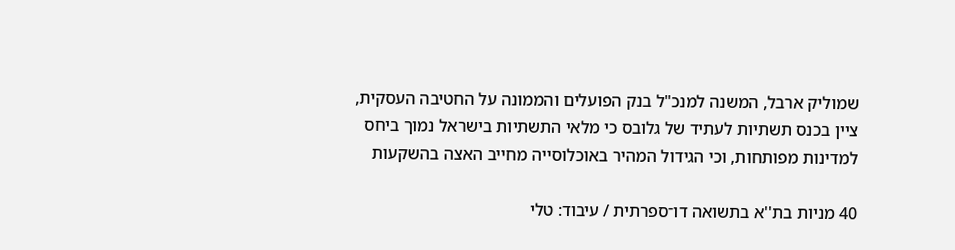שמוליק ארבל, המשנה למנכ"ל בנק הפועלים והממונה על החטיבה העסקית, ציין בכנס תשתיות לעתיד של גלובס כי מלאי התשתיות בישראל נמוך ביחס למדינות מפותחות, וכי הגידול המהיר באוכלוסייה מחייב האצה בהשקעות

40 מניות בת''א בתשואה דו־ספרתית / עיבוד: טלי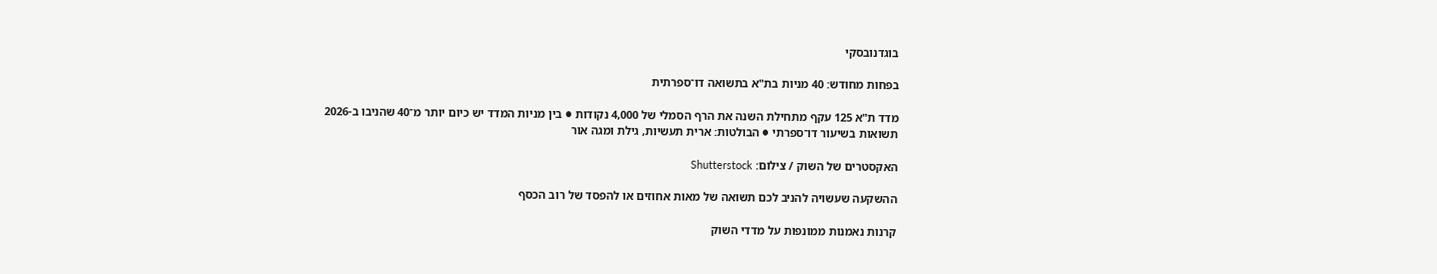בוגדנובסקי

בפחות מחודש: 40 מניות בת"א בתשואה דו־ספרתית

מדד ת"א 125 עקף מתחילת השנה את הרף הסמלי של 4,000 נקודות ● בין מניות המדד יש כיום יותר מ־40 שהניבו ב-2026 תשואות בשיעור דו־ספרתי ● הבולטות: ארית תעשיות, גילת ומגה אור

האקסטרים של השוק / צילום: Shutterstock

ההשקעה שעשויה להניב לכם תשואה של מאות אחוזים או להפסד של רוב הכסף

קרנות נאמנות ממונפות על מדדי השוק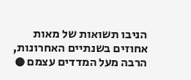הניבו תשואות של מאות אחוזים בשנתיים האחרונות, הרבה מעל המדדים עצמם ●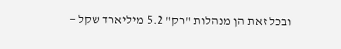ובכל זאת הן מנהלות "רק" 5.2 מיליארד שקל —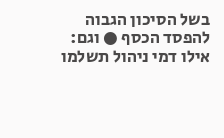בשל הסיכון הגבוה להפסד הכסף ● וגם: אילו דמי ניהול תשלמו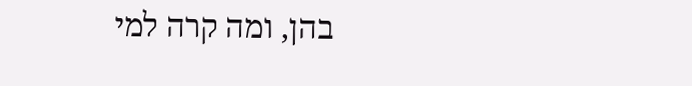בהן, ומה קרה למי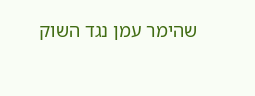שהימר עמן נגד השוק